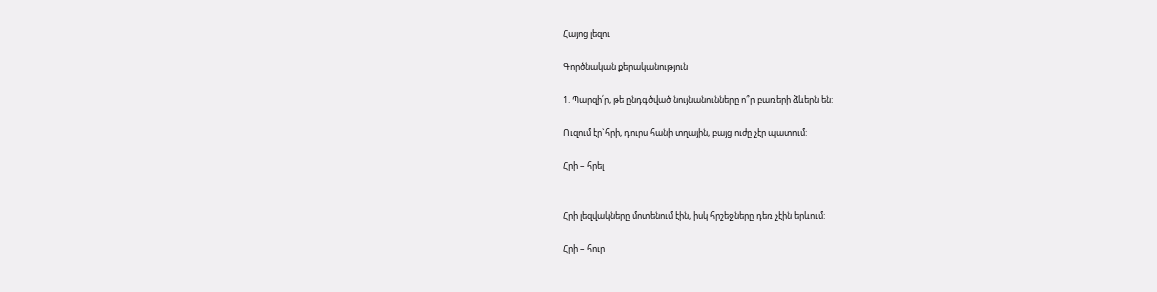Հայոց լեզու

Գործնական քերականություն

1. Պարզի՛ր, թե ընդգծված նույնանունները ո՞ր բառերի ձևերն են:

Ուզում էր`հրի, դուրս հանի տղային, բայց ուժը չէր պատում:

Հրի – հրել


Հրի լեզվակները մոտենում էին, իսկ հրշեջները դեռ չէին երևում:

Հրի – հուր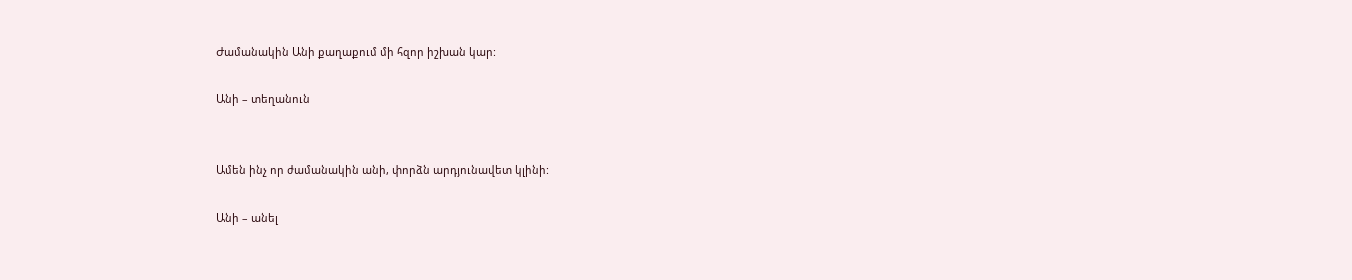Ժամանակին Անի քաղաքում մի հզոր իշխան կար:

Անի – տեղանուն


Ամեն ինչ որ ժամանակին անի, փորձն արդյունավետ կլինի:

Անի – անել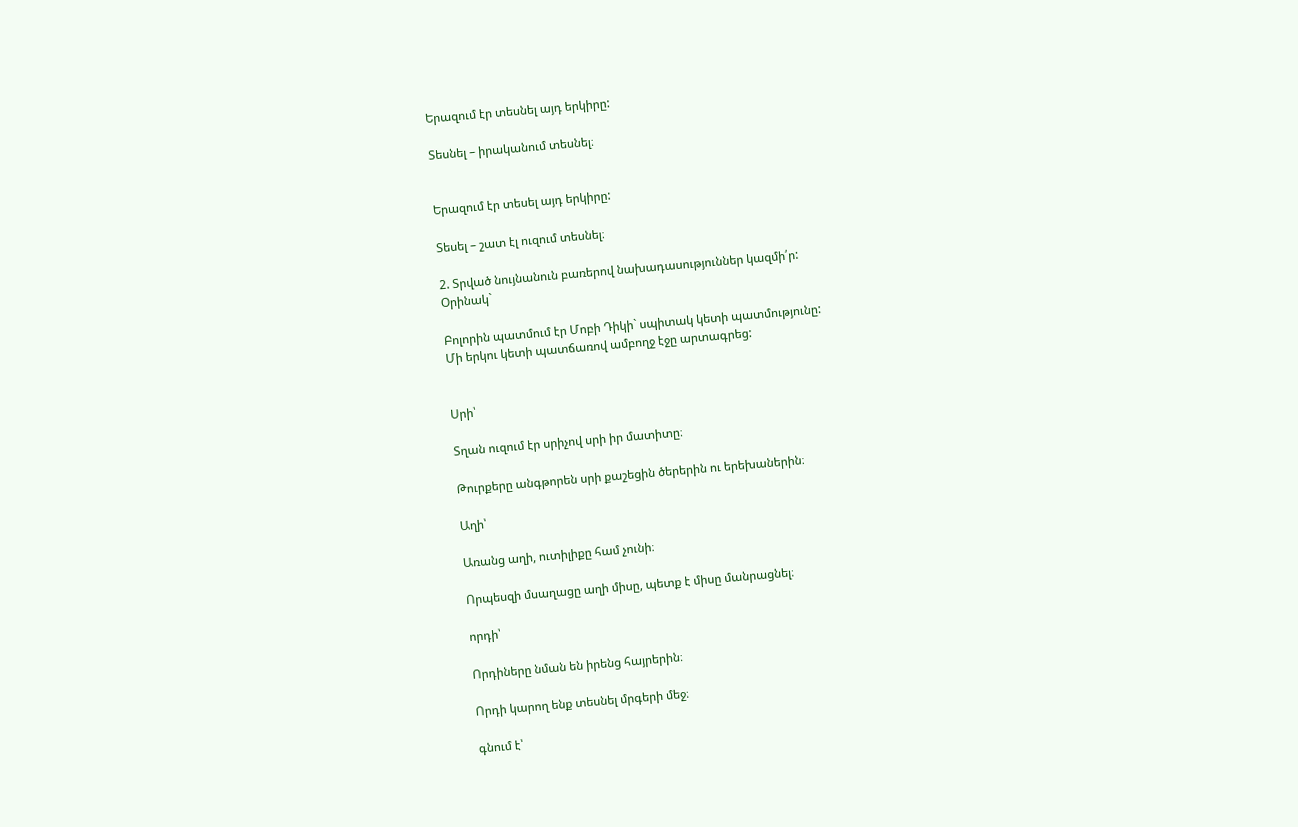Երազում էր տեսնել այդ երկիրը:

Տեսնել – իրականում տեսնել։


Երազում էր տեսել այդ երկիրը:

Տեսել – շատ էլ ուզում տեսնել։

2. Տրված նույնանուն բառերով նախադասություններ կազմի՛ր:
Օրինակ`

Բոլորին պատմում էր Մոբի Դիկի` սպիտակ կետի պատմությունը:
Մի երկու կետի պատճառով ամբողջ էջը արտագրեց:


Սրի՝

Տղան ուզում էր սրիչով սրի իր մատիտը։

Թուրքերը անգթորեն սրի քաշեցին ծերերին ու երեխաներին։

Աղի՝

Առանց աղի, ուտիլիքը համ չունի։

Որպեսզի մսաղացը աղի միսը, պետք է միսը մանրացնել։

որդի՝

Որդիները նման են իրենց հայրերին։

Որդի կարող ենք տեսնել մրգերի մեջ։

գնում է՝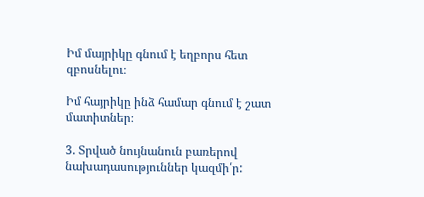Իմ մայրիկը գնում է եղբորս հետ զբոսնելու։

Իմ հայրիկը ինձ համար գնում է շատ մատիտներ։

3. Տրված նույնանուն բառերով նախադասություններ կազմի՛ր: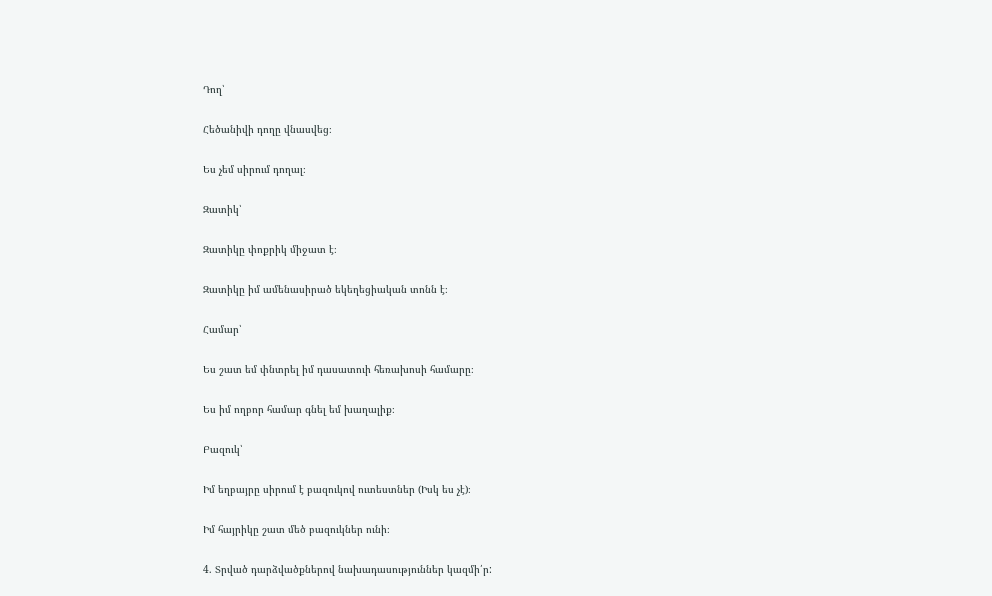Դող՝

Հեծանիվի դողը վնասվեց։

Ես չեմ սիրում դողալ։

Զատիկ՝

Զատիկը փոքրիկ միջատ է։

Զատիկը իմ ամենասիրած եկեղեցիական տոնն է։

Համար՝

Ես շատ եմ փնտրել իմ դասատուի հեռախոսի համարը։

Ես իմ ողբոր համար գնել եմ խաղալիք։

Բազուկ՝

Իմ եղբայրը սիրում է բազուկով ուտեստներ (Իսկ ես չէ)։

Իմ հայրիկը շատ մեծ բազուկներ ունի։

4. Տրված դարձվածքներով նախադասություններ կազմի՛ր: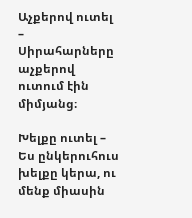Աչքերով ուտել – Սիրահարները աչքերով ուտում էին միմյանց։

Խելքը ուտել – Ես ընկերուհուս խելքը կերա, ու մենք միասին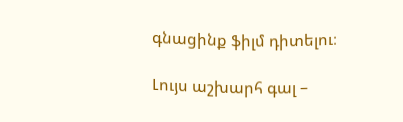գնացինք ֆիլմ դիտելու։

Լույս աշխարհ գալ –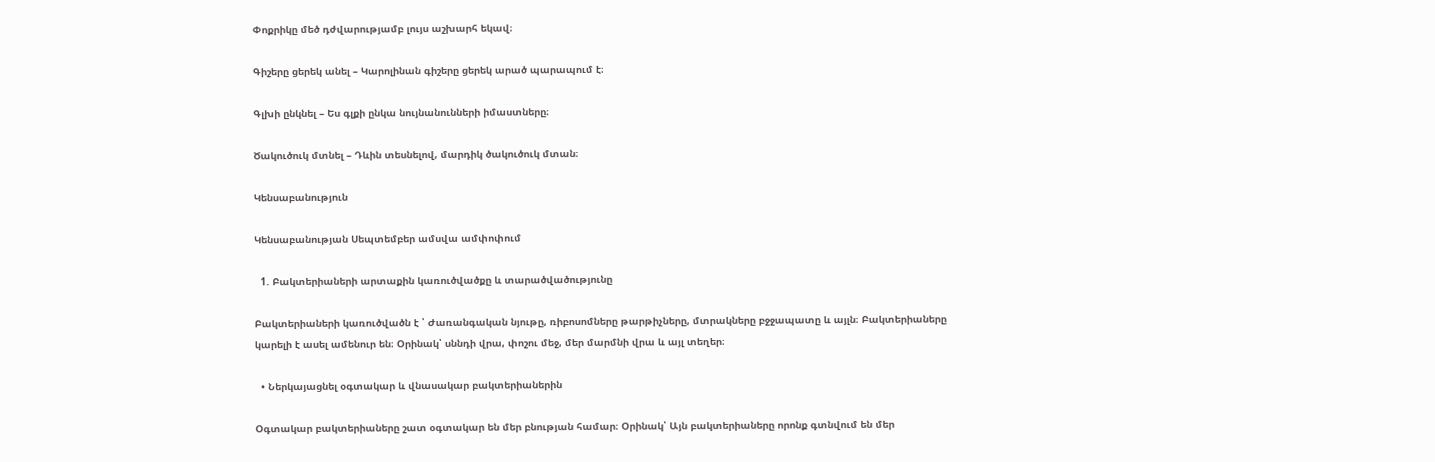Փոքրիկը մեծ դժվարությամբ լույս աշխարհ եկավ։

Գիշերը ցերեկ անել – Կարոլինան գիշերը ցերեկ արած պարապում է։

Գլխի ընկնել – Ես գլքի ընկա նույնանունների իմաստները։

Ծակուծուկ մտնել – Դևին տեսնելով, մարդիկ ծակուծուկ մտան։

Կենսաբանություն

Կենսաբանության Սեպտեմբեր ամսվա ամփոփում

  1. Բակտերիաների արտաքին կառուծվածքը և տարածվածությունը

Բակտերիաների կառուծվածն է ՝ Ժառանգական նյութը, ռիբոսոմները թարթիչները, մտրակները բջջապատը և այլն։ Բակտերիաները կարելի է ասել ամենուր են։ Օրինակ՝ սննդի վրա, փոշու մեջ, մեր մարմնի վրա և այլ տեղեր։

  • Ներկայացնել օգտակար և վնասակար բակտերիաներին

Օգտակար բակտերիաները շատ օգտակար են մեր բնության համար։ Օրինակ՝ Այն բակտերիաները որոնք գտնվում են մեր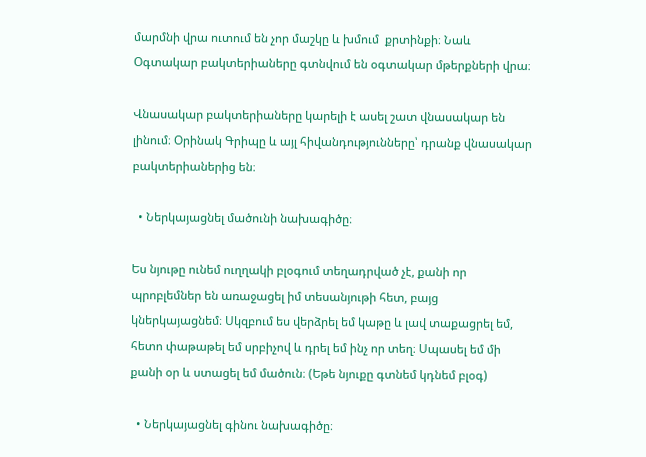մարմնի վրա ուտում են չոր մաշկը և խմում  քրտինքի։ Նաև Օգտակար բակտերիաները գտնվում են օգտակար մթերքների վրա։

Վնասակար բակտերիաները կարելի է ասել շատ վնասակար են լինում։ Օրինակ Գրիպը և այլ հիվանդությունները՝ դրանք վնասակար բակտերիաներից են։

  • Ներկայացնել մածունի նախագիծը։

Ես նյութը ունեմ ուղղակի բլօգում տեղադրված չէ, քանի որ պրոբլեմներ են առաջացել իմ տեսանյութի հետ, բայց կներկայացնեմ։ Սկզբում ես վերձրել եմ կաթը և լավ տաքացրել եմ, հետո փաթաթել եմ սրբիչով և դրել եմ ինչ որ տեղ։ Սպասել եմ մի քանի օր և ստացել եմ մածուն։ (Եթե նյուքը գտնեմ կդնեմ բլօգ)

  • Ներկայացնել գինու նախագիծը։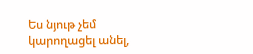Ես նյութ չեմ կարողացել անել,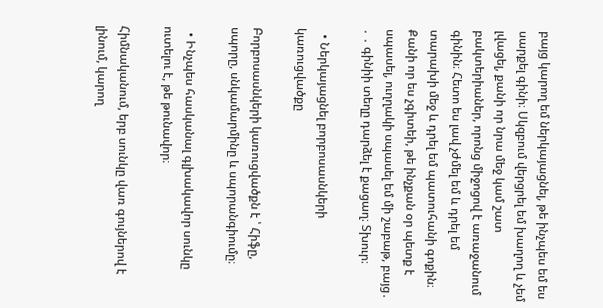բայց կարող եմ ներկայացնել, թե ինչպես եմ ես սարքել գինի։ Սկզբում վերցրել եմ խաղող և չեմ լվացել, քանի որ նրա մեջ կամ շատ բակտերիաներ, որոնց միջոցով է առաջանում գինին։ Հետո ես լավ չժմել եմ և դրել եմ տարախի մեջ և դրել եմ պատուհանի գոքին։ Քանի որ ես չգիտեի, թե ինչքան օր պետք է սպասել, ուղղակի սպասել եմ մի շաբաթ, բայց․ ․ ․ գինիի տեղը դարձել է քացաղ։ Տխուր։

  • Ներկայացնել բորբոսասնկերի կառուցվածքը

Բորբոսասնկերի կառուցվածքն է ՝ Հիֆը, սպորը, սնկամարմինը և սպորանգիումը։

  • Ինչպես հասկանալ գլխակավոր սունկը ուտելու է, թե թունավոր։

Հիմնականում, երբ սունկը վառ գույներով է լինում, կարող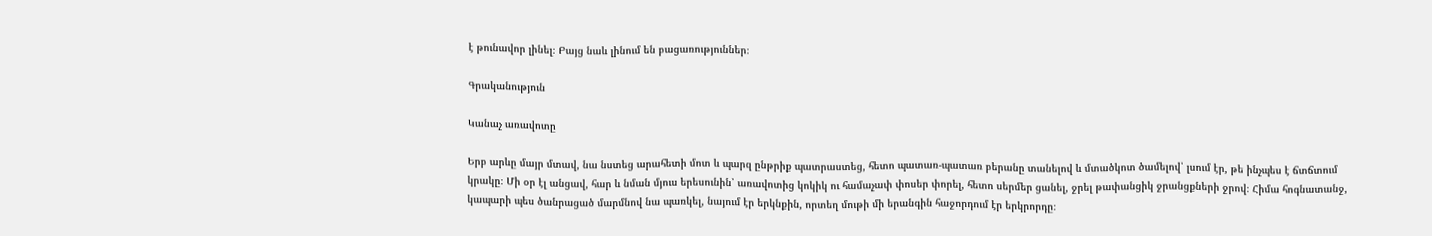է թունավոր լինել։ Բայց նաև լինում են բացառություններ։

Գրականություն

Կանաչ առավոտը

Երբ արևը մայր մտավ, նա նստեց արահետի մոտ և պարզ ընթրիք պատրաստեց, հետո պատառ-պատառ բերանը տանելով և մտածկոտ ծամելով՝ լսում էր, թե ինչպես է ճտճտում կրակը։ Մի օր էլ անցավ, հար և նման մյուս երեսունին՝ առավոտից կոկիկ ու համաչափ փոսեր փորել, հետո սերմեր ցանել, ջրել թափանցիկ ջրանցքների ջրով։ Հիմա հոգնատանջ, կապարի պես ծանրացած մարմնով նա պառկել, նայում էր երկնքին, որտեղ մութի մի երանգին հաջորդում էր երկրորդը։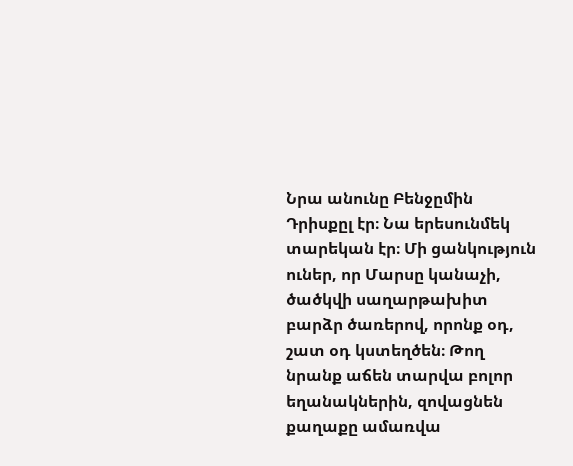Նրա անունը Բենջըմին Դրիսքըլ էր։ Նա երեսունմեկ տարեկան էր։ Մի ցանկություն ուներ, որ Մարսը կանաչի, ծածկվի սաղարթախիտ բարձր ծառերով, որոնք օդ, շատ օդ կստեղծեն։ Թող նրանք աճեն տարվա բոլոր եղանակներին, զովացնեն քաղաքը ամառվա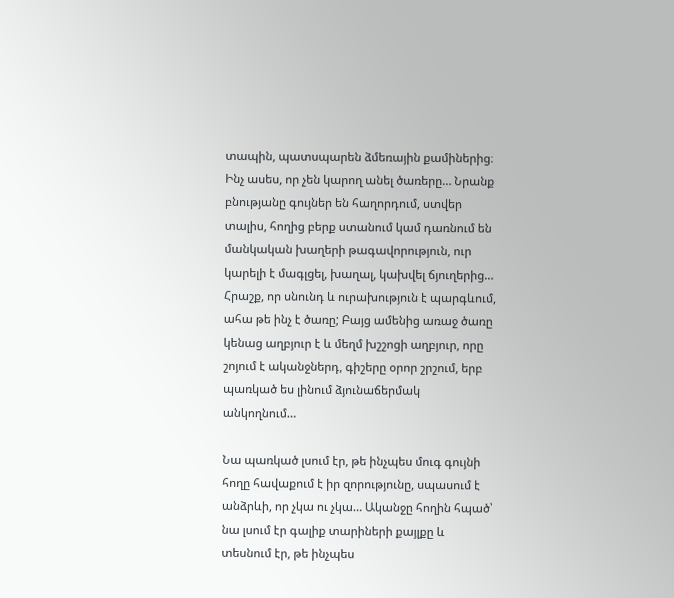տապին, պատսպարեն ձմեռային քամիներից։ Ինչ ասես, որ չեն կարող անել ծառերը… Նրանք բնությանը գույներ են հաղորդում, ստվեր տալիս, հողից բերք ստանում կամ դառնում են մանկական խաղերի թագավորություն, ուր կարելի է մագլցել, խաղալ, կախվել ճյուղերից… Հրաշք, որ սնունդ և ուրախություն է պարգևում, ահա թե ինչ է ծառը; Բայց ամենից առաջ ծառը կենաց աղբյուր է և մեղմ խշշոցի աղբյուր, որը շոյում է ականջներդ, գիշերը օրոր շրշում, երբ պառկած ես լինում ձյունաճերմակ անկողնում…

Նա պառկած լսում էր, թե ինչպես մուգ գույնի հողը հավաքում է իր զորությունը, սպասում է անձրևի, որ չկա ու չկա… Ականջը հողին հպած՝ նա լսում էր գալիք տարիների քայլքը և տեսնում էր, թե ինչպես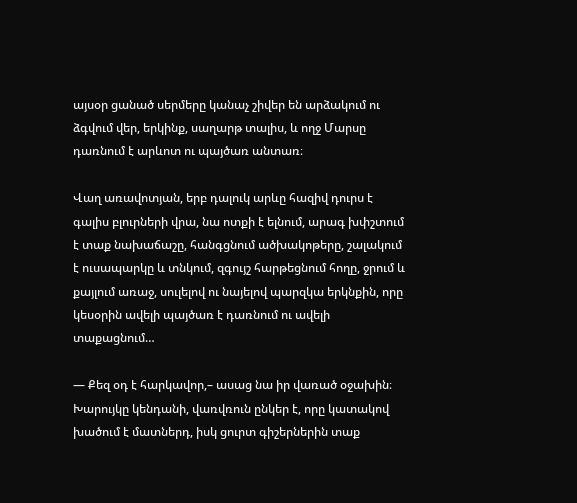այսօր ցանած սերմերը կանաչ շիվեր են արձակում ու ձգվում վեր, երկինք, սաղարթ տալիս, և ողջ Մարսը դառնում է արևոտ ու պայծառ անտառ։

Վաղ առավոտյան, երբ դալուկ արևը հազիվ դուրս է գալիս բլուրների վրա, նա ոտքի է ելնում, արագ խփշտում է տաք նախաճաշը, հանգցնում ածխակոթերը, շալակում է ուսապարկը և տնկում, զգույշ հարթեցնում հողը, ջրում և քայլում առաջ, սուլելով ու նայելով պարզկա երկնքին, որը կեսօրին ավելի պայծառ է դառնում ու ավելի տաքացնում…

— Քեզ օդ է հարկավոր,– ասաց նա իր վառած օջախին։ Խարույկը կենդանի, վառվռուն ընկեր է, որը կատակով խածում է մատներդ, իսկ ցուրտ գիշերներին տաք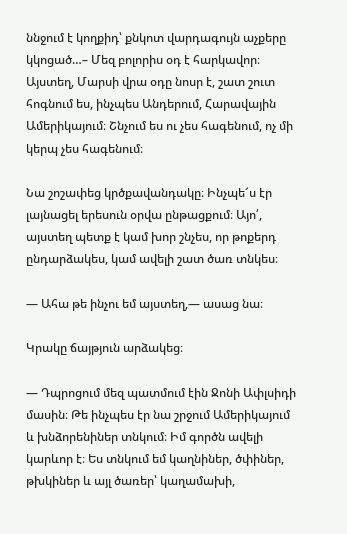ննջում է կողքիդ՝ քնկոտ վարդագույն աչքերը կկոցած…– Մեզ բոլորիս օդ է հարկավոր։ Այստեղ, Մարսի վրա օդը նոսր է, շատ շուտ հոգնում ես, ինչպես Անդերում, Հարավային Ամերիկայում։ Շնչում ես ու չես հագենում, ոչ մի կերպ չես հագենում։

Նա շոշափեց կրծքավանդակը։ Ինչպե՜ս էր լայնացել երեսուն օրվա ընթացքում։ Այո՛, այստեղ պետք է կամ խոր շնչես, որ թոքերդ ընդարձակես, կամ ավելի շատ ծառ տնկես։

— Ահա թե ինչու եմ այստեղ,— ասաց նա։

Կրակը ճայթյուն արձակեց։

— Դպրոցում մեզ պատմում էին Ջոնի Ափլսիդի մասին։ Թե ինչպես էր նա շրջում Ամերիկայում և խնձորենիներ տնկում։ Իմ գործն ավելի կարևոր է։ Ես տնկում եմ կաղնիներ, ծփիներ, թխկիներ և այլ ծառեր՝ կաղամախի,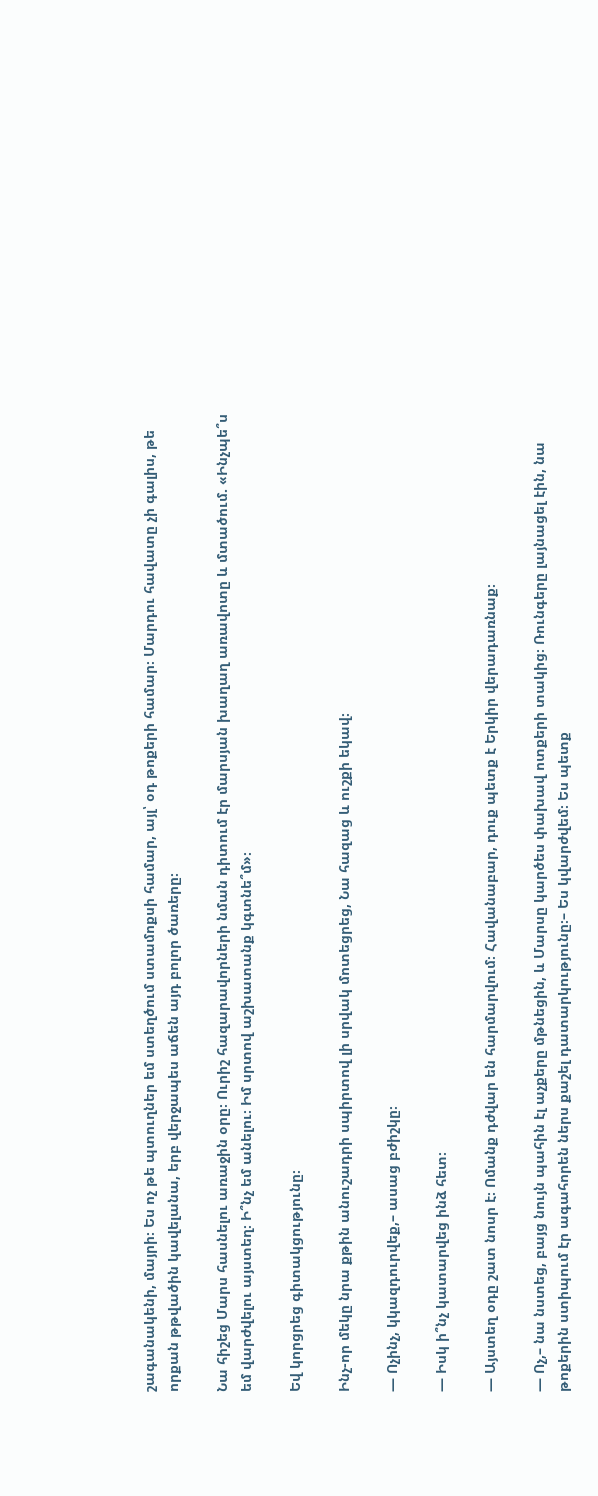շագանակենի, մայրի։ Ես ոչ թե պտուղներ եմ ստեղծում ստամոքսի համար, այլ՝ օդ թոքերի համար։ Մարդու հավատը չի գալիս, թե որքան թթվածին կավելանա, երբ վերջապես աճեն այդ բոլոր ծառերը։

Նա հիշեց Մարս հասնելու առաջին օրը։ Ուրիշ հազարավորների նման դիտում էր մարսյան խաղաղ առավոտը և մտածում. «Ինչպե՞ս եմ վարժվելու այստեղ։ Ի՞նչ եմ անելու։ Իմ սրտով աշխատանք կգտնե՞մ»։

Եվ կորցրեց գիտակցությունը։

Ինչ-որ մեկը նրա քթին անուշադրի սպիրտով լի սրվակ մոտեցրեց, Նա հազաց և ուշքի եկավ։

— Ոչինչ, կկազդուրվեք,– ասաց բժիշկը։

— Իսկ ի՞նչ կատարվեց ինձ հետ։

— Այստեղ օդը շատ նոսր է։ Ոմանք դժվար են հարմարվում։ Հավանաբար, դուք պետք է Երկիր վերադառնաք։

— Ոչ,– նա նստեց, բայց նույն պահին էլ աչքերը մթնեցին, և Մարսը կարծես փախավ ոտքերի տակից։ Ռունգերը լայնացել էին, նա թոքերին ստիպում էր ագահորեն ներս քաշել դատարկությունը։– Ես կվարժվեմ։ Ես պետք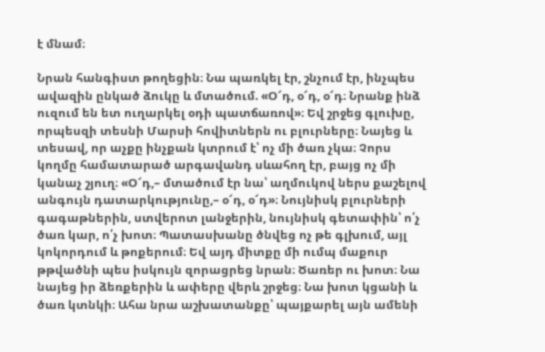է մնամ։

Նրան հանգիստ թողեցին։ Նա պառկել էր, շնչում էր, ինչպես ավազին ընկած ձուկը և մտածում. «Օ՜դ, օ՜դ, օ՜դ։ Նրանք ինձ ուզում են ետ ուղարկել օդի պատճառով»։ Եվ շրջեց գլուխը, որպեսզի տեսնի Մարսի հովիտներն ու բլուրները։ Նայեց և տեսավ, որ աչքը ինչքան կտրում է՝ ոչ մի ծառ չկա։ Չորս կողմը համատարած արգավանդ սևահող էր, բայց ոչ մի կանաչ շյուղ։ «Օ՜դ,– մտածում էր նա՝ աղմուկով ներս քաշելով անգույն դատարկությունը,– օ՜դ, օ՜դ»։ Նույնիսկ բլուրների գագաթներին, ստվերոտ լանջերին, նույնիսկ գետափին՝ ո՛չ ծառ կար, ո՛չ խոտ։ Պատասխանը ծնվեց ոչ թե գլխում, այլ կոկորդում և թոքերում։ Եվ այդ միտքը մի ումպ մաքուր թթվածնի պես իսկույն զորացրեց նրան։ Ծառեր ու խոտ։ Նա նայեց իր ձեռքերին և ափերը վերև շրջեց։ Նա խոտ կցանի և ծառ կտնկի։ Ահա նրա աշխատանքը՝ պայքարել այն ամենի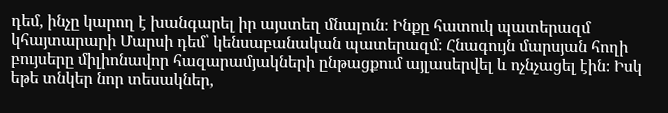դեմ, ինչը կարող է խանգարել իր այստեղ մնալուն։ Ինքը հատուկ պատերազմ կհայտարարի Մարսի դեմ՝ կենսաբանական պատերազմ։ Հնագույն մարսյան հողի բույսերը միլիոնավոր հազարամյակների ընթացքում այլասերվել և ոչնչացել էին։ Իսկ եթե տնկեր նոր տեսակներ,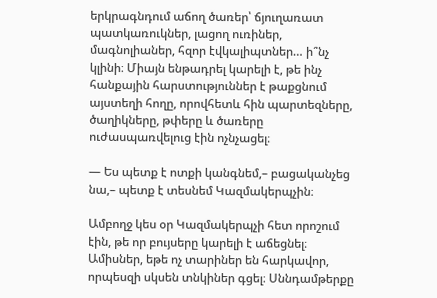երկրագնդում աճող ծառեր՝ ճյուղառատ պատկառուկներ, լացող ուռիներ, մագնոլիաներ, հզոր էվկալիպտներ… ի՞նչ կլինի։ Միայն ենթադրել կարելի է, թե ինչ հանքային հարստություններ է թաքցնում այստեղի հողը, որովհետև հին պարտեզները, ծաղիկները, թփերը և ծառերը ուժասպառվելուց էին ոչնչացել։

— Ես պետք է ոտքի կանգնեմ,– բացականչեց նա,– պետք է տեսնեմ Կազմակերպչին։

Ամբողջ կես օր Կազմակերպչի հետ որոշում էին, թե որ բույսերը կարելի է աճեցնել։ Ամիսներ, եթե ոչ տարիներ են հարկավոր, որպեսզի սկսեն տնկիներ գցել։ Սննդամթերքը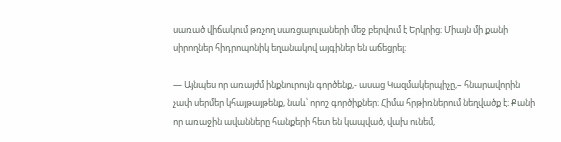սառած վիճակում թռչող սառցալուլաների մեջ բերվում է Երկրից։ Միայն մի քանի սիրողներ հիդրոպոնիկ եղանակով այգիներ են աճեցրել։

— Այնպես որ առայժմ ինքնուրույն գործենք,- ասաց Կազմակերպիչը,– հնարավորին չափ սերմեր կհայթայթենք, նաև՝ որոշ գործիքներ։ Հիմա հրթիռներում նեղվածք է։ Քանի որ առաջին ավանները հանքերի հետ են կապված, վախ ունեմ,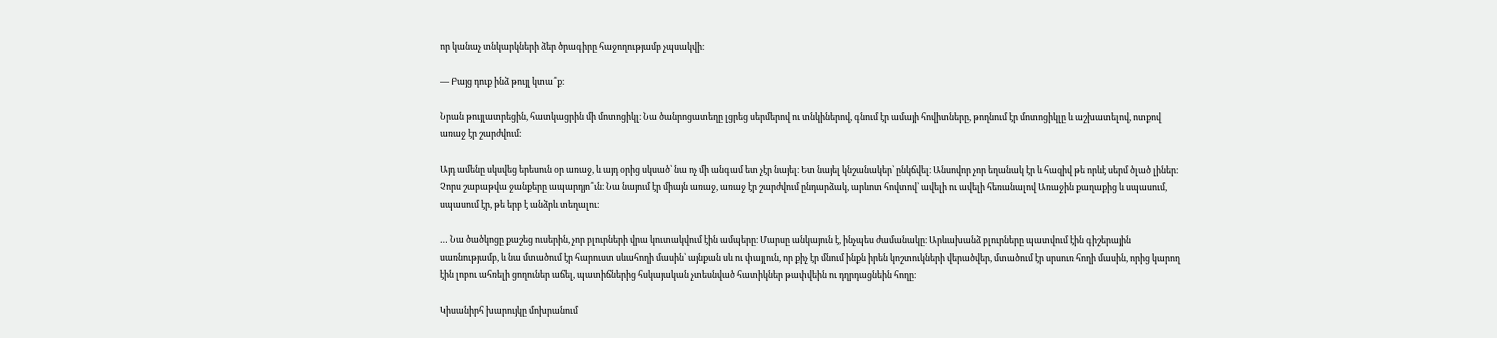որ կանաչ տնկարկների ձեր ծրագիրը հաջողությամբ չպսակվի։

— Բայց դուք ինձ թույլ կտա՞ք։

Նրան թույլատրեցին, հատկացրին մի մոտոցիկլ։ Նա ծանրոցատեղը լցրեց սերմերով ու տնկիներով, գնում էր ամայի հովիտները, թողնում էր մոտոցիկլը և աշխատելով, ոտքով առաջ էր շարժվում։

Այդ ամենը սկսվեց երեսուն օր առաջ, և այդ օրից սկսած՝ նա ոչ մի անգամ ետ չէր նայել։ Ետ նայել կնշանակեր՝ ընկճվել։ Անսովոր չոր եղանակ էր և հազիվ թե որևէ սերմ ծլած լիներ։ Չորս շաբաթվա ջանքերը ապարդյո՞ւն։ Նա նայում էր միայն առաջ, առաջ էր շարժվում ընդարձակ, արևոտ հովտով՝ ավելի ու ավելի հեռանալով Առաջին քաղաքից և սպասում, սպասում էր, թե երբ է անձրև տեղալու։

… Նա ծածկոցը քաշեց ուսերին, չոր բլուրների վրա կուտակվում էին ամպերը։ Մարսը անկայուն է, ինչպես ժամանակը։ Արևախանձ բլուրները պատվում էին գիշերային սառնությամբ, և նա մտածում էր հարուստ սևահողի մասին՝ այնքան սև ու փայլուն, որ քիչ էր մնում ինքն իրեն կոշտուկների վերածվեր, մտածում էր սրսուռ հողի մասին, որից կարող էին լոբու ահռելի ցողուներ աճել, պատիճներից հսկայական չտեսնված հատիկներ թափվեին ու դղրդացնեին հողը։

Կիսանիրհ խարույկը մոխրանում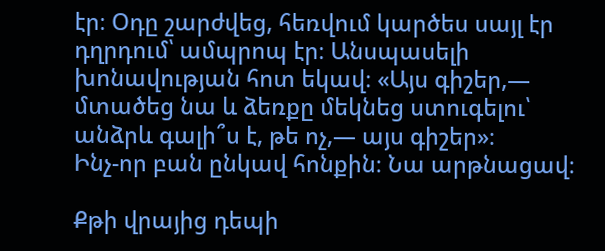էր։ Օդը շարժվեց, հեռվում կարծես սայլ էր դղրդում՝ ամպրոպ էր։ Անսպասելի խոնավության հոտ եկավ։ «Այս գիշեր,— մտածեց նա և ձեռքը մեկնեց ստուգելու՝ անձրև գալի՞ս է, թե ոչ,— այս գիշեր»։
Ինչ-որ բան ընկավ հոնքին։ Նա արթնացավ։

Քթի վրայից դեպի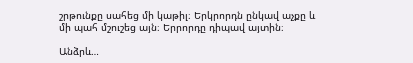շրթունքը սահեց մի կաթիլ։ Երկրորդն ընկավ աչքը և մի պահ մշուշեց այն։ Երրորդը դիպավ այտին։

Անձրև…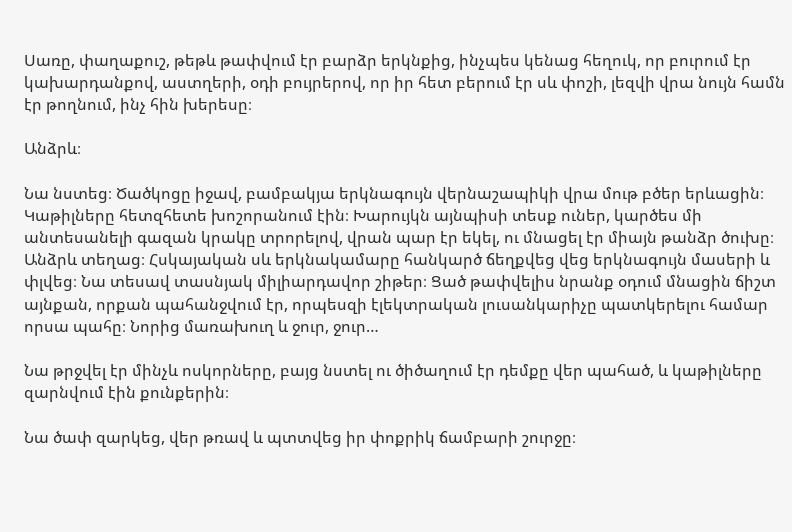Սառը, փաղաքուշ, թեթև թափվում էր բարձր երկնքից, ինչպես կենաց հեղուկ, որ բուրում էր կախարդանքով, աստղերի, օդի բույրերով, որ իր հետ բերում էր սև փոշի, լեզվի վրա նույն համն էր թողնում, ինչ հին խերեսը։

Անձրև։

Նա նստեց։ Ծածկոցը իջավ, բամբակյա երկնագույն վերնաշապիկի վրա մութ բծեր երևացին։ Կաթիլները հետզհետե խոշորանում էին։ Խարույկն այնպիսի տեսք ուներ, կարծես մի անտեսանելի գազան կրակը տրորելով, վրան պար էր եկել, ու մնացել էր միայն թանձր ծուխը։ Անձրև տեղաց։ Հսկայական սև երկնակամարը հանկարծ ճեղքվեց վեց երկնագույն մասերի և փլվեց։ Նա տեսավ տասնյակ միլիարդավոր շիթեր։ Ցած թափվելիս նրանք օդում մնացին ճիշտ այնքան, որքան պահանջվում էր, որպեսզի էլեկտրական լուսանկարիչը պատկերելու համար որսա պահը։ Նորից մառախուղ և ջուր, ջուր…

Նա թրջվել էր մինչև ոսկորները, բայց նստել ու ծիծաղում էր դեմքը վեր պահած, և կաթիլները զարնվում էին քունքերին։

Նա ծափ զարկեց, վեր թռավ և պտտվեց իր փոքրիկ ճամբարի շուրջը։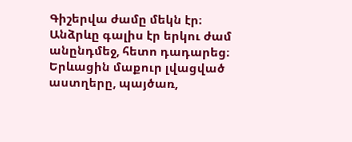Գիշերվա ժամը մեկն էր։ Անձրևը գալիս էր երկու ժամ անընդմեջ, հետո դադարեց։ Երևացին մաքուր լվացված աստղերը, պայծառ,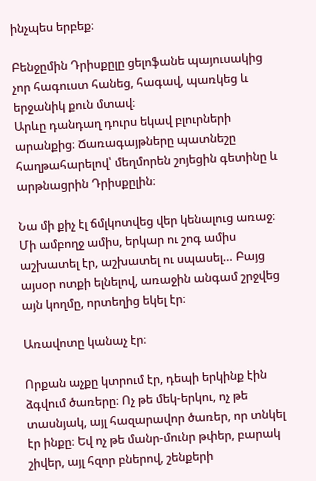ինչպես երբեք։

Բենջըմին Դրիսքըլը ցելոֆանե պայուսակից չոր հագուստ հանեց, հագավ, պառկեց և երջանիկ քուն մտավ։
Արևը դանդաղ դուրս եկավ բլուրների արանքից։ Ճառագայթները պատնեշը հաղթահարելով՝ մեղմորեն շոյեցին գետինը և արթնացրին Դրիսքըլին։

Նա մի քիչ էլ ճմլկոտվեց վեր կենալուց առաջ։ Մի ամբողջ ամիս, երկար ու շոգ ամիս աշխատել էր, աշխատել ու սպասել… Բայց այսօր ոտքի ելնելով, առաջին անգամ շրջվեց այն կողմը, որտեղից եկել էր։

Առավոտը կանաչ էր։

Որքան աչքը կտրում էր, դեպի երկինք էին ձգվում ծառերը։ Ոչ թե մեկ-երկու, ոչ թե տասնյակ, այլ հազարավոր ծառեր, որ տնկել էր ինքը։ Եվ ոչ թե մանր-մունր թփեր, բարակ շիվեր, այլ հզոր բներով, շենքերի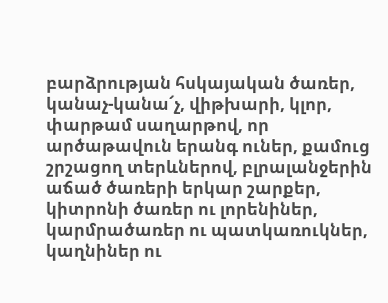բարձրության հսկայական ծառեր, կանաչ-կանա՜չ, վիթխարի, կլոր, փարթամ սաղարթով, որ արծաթավուն երանգ ուներ, քամուց շրշացող տերևներով, բլրալանջերին աճած ծառերի երկար շարքեր, կիտրոնի ծառեր ու լորենիներ, կարմրածառեր ու պատկառուկներ, կաղնիներ ու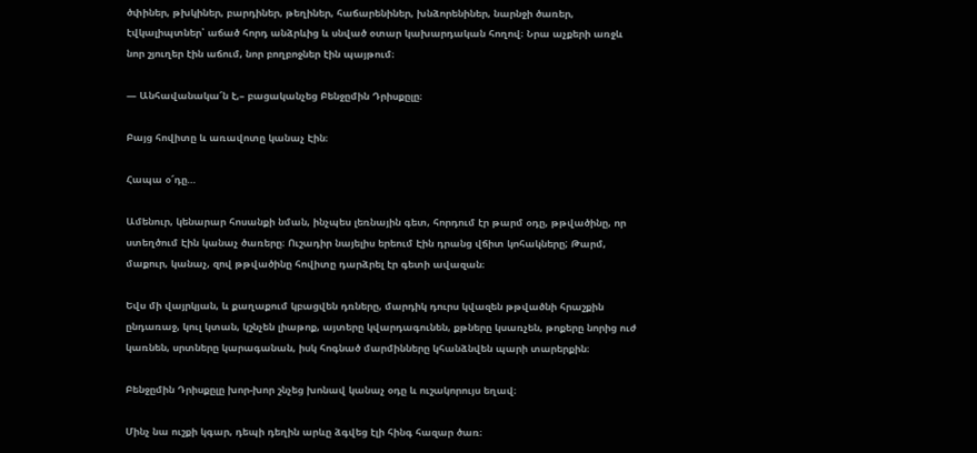ծփիներ, թխկիներ, բարդիներ, թեղիներ, հաճարենիներ, խնձորենիներ, նարնջի ծառեր, էվկալիպտներ՝ աճած հորդ անձրևից և սնված օտար կախարդական հողով։ Նրա աչքերի առջև նոր շյուղեր էին աճում, նոր բողբոջներ էին պայթում։

— Անհավանակա՜ն է,– բացականչեց Բենջըմին Դրիսքըլը։

Բայց հովիտը և առավոտը կանաչ Էին։

Հապա օ՜դը…

Ամենուր, կենարար հոսանքի նման, ինչպես լեռնային գետ, հորդում էր թարմ օդը, թթվածինը, որ ստեղծում Էին կանաչ ծառերը։ Ուշադիր նայելիս երեում Էին դրանց վճիտ կոհակները; Թարմ, մաքուր, կանաչ, զով թթվածինը հովիտը դարձրել էր գետի ավազան։

Եվս մի վայրկյան, և քաղաքում կբացվեն դռները, մարդիկ դուրս կվազեն թթվածնի հրաշքին ընդառաջ, կուլ կտան, կշնչեն լիաթոք, այտերը կվարդագունեն, քթները կսառչեն, թոքերը նորից ուժ կառնեն, սրտները կարագանան, իսկ հոգնած մարմինները կհանձնվեն պարի տարերքին։

Բենջըմին Դրիսքըլը խոր-խոր շնչեց խոնավ կանաչ օդը և ուշակորույս եղավ։

Մինչ նա ուշքի կգար, դեպի դեղին արևը ձգվեց էլի հինգ հազար ծառ։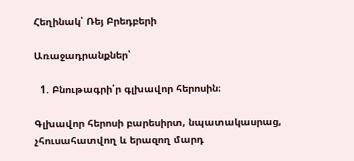Հեղինակ՝ Ռեյ Բրեդբերի

Առաջադրանքներ՝

  1. Բնութագրի՛ր գլխավոր հերոսին։

Գլխավոր հերոսի բարեսիրտ, նպատակասրաց, չհուսահատվող և երազող մարդ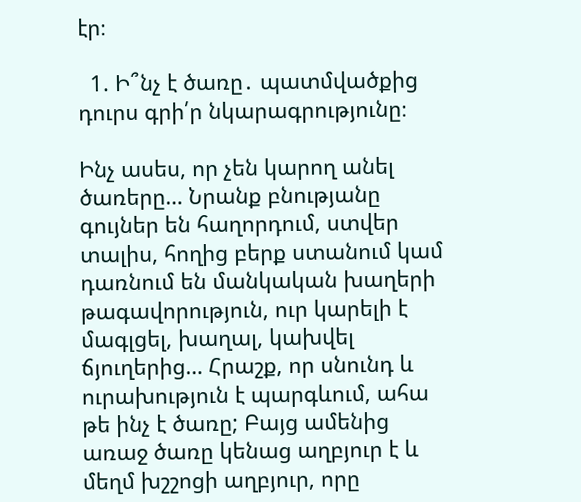էր։

  1. Ի՞նչ է ծառը․ պատմվածքից դուրս գրի՛ր նկարագրությունը։

Ինչ ասես, որ չեն կարող անել ծառերը… Նրանք բնությանը գույներ են հաղորդում, ստվեր տալիս, հողից բերք ստանում կամ դառնում են մանկական խաղերի թագավորություն, ուր կարելի է մագլցել, խաղալ, կախվել ճյուղերից… Հրաշք, որ սնունդ և ուրախություն է պարգևում, ահա թե ինչ է ծառը; Բայց ամենից առաջ ծառը կենաց աղբյուր է և մեղմ խշշոցի աղբյուր, որը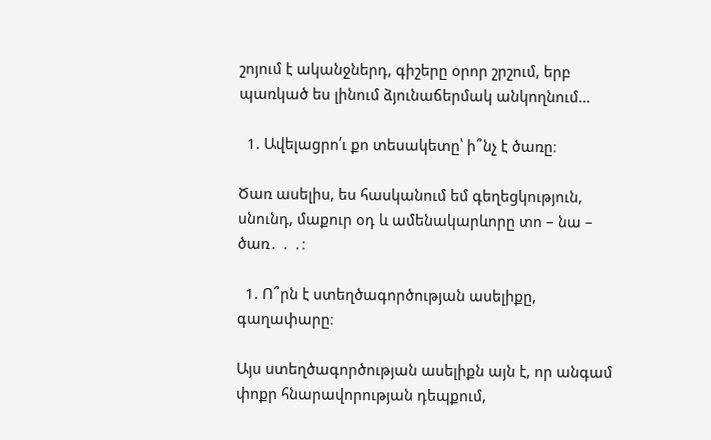շոյում է ականջներդ, գիշերը օրոր շրշում, երբ պառկած ես լինում ձյունաճերմակ անկողնում…

  1. Ավելացրո՛ւ քո տեսակետը՝ ի՞նչ է ծառը։

Ծառ ասելիս, ես հասկանում եմ գեղեցկություն, սնունդ, մաքուր օդ և ամենակարևորը տո – նա – ծառ․ ․ ․։

  1. Ո՞րն է ստեղծագործության ասելիքը, գաղափարը։

Այս ստեղծագործության ասելիքն այն է, որ անգամ փոքր հնարավորության դեպքում,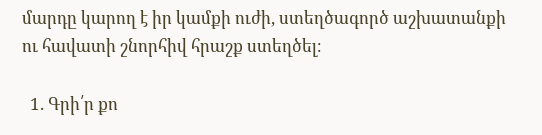մարդը կարող է իր կամքի ուժի, ստեղծագործ աշխատանքի ու հավատի շնորհիվ հրաշք ստեղծել։

  1. Գրի՛ր քո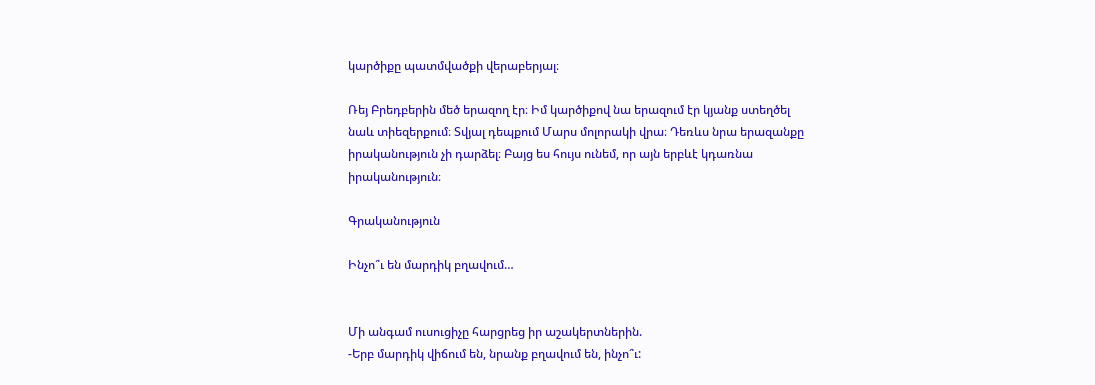կարծիքը պատմվածքի վերաբերյալ։

Ռեյ Բրեդբերին մեծ երազող էր։ Իմ կարծիքով նա երազում էր կյանք ստեղծել նաև տիեզերքում։ Տվյալ դեպքում Մարս մոլորակի վրա։ Դեռևս նրա երազանքը իրականություն չի դարձել։ Բայց ես հույս ունեմ, որ այն երբևէ կդառնա իրականություն։

Գրականություն

Ինչո՞ւ են մարդիկ բղավում…


Մի անգամ ուսուցիչը հարցրեց իր աշակերտներին.
-Երբ մարդիկ վիճում են, նրանք բղավում են, ինչո՞ւ: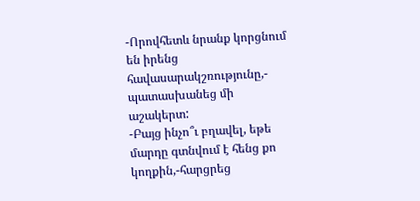-Որովհետև նրանք կորցնում են իրենց հավասարակշռությունը,- պատասխանեց մի աշակերտ:
-Բայց ինչո՞ւ բղավել, եթե մարդը գտնվում է հենց քո կողքին,-հարցրեց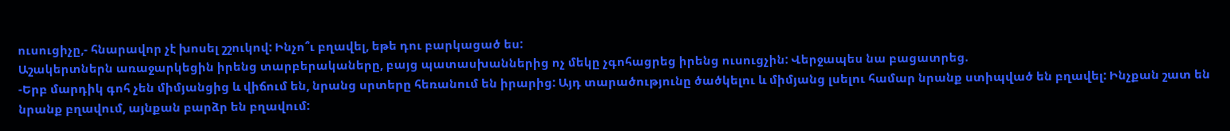ուսուցիչը,- հնարավոր չէ խոսել շշուկով: Ինչո՞ւ բղավել, եթե դու բարկացած ես:
Աշակերտներն առաջարկեցին իրենց տարբերակաները, բայց պատասխաններից ոչ մեկը չգոհացրեց իրենց ուսուցչին: Վերջապես նա բացատրեց.
-Երբ մարդիկ գոհ չեն միմյանցից և վիճում են, նրանց սրտերը հեռանում են իրարից: Այդ տարածությունը ծածկելու և միմյանց լսելու համար նրանք ստիպված են բղավել: Ինչքան շատ են նրանք բղավում, այնքան բարձր են բղավում: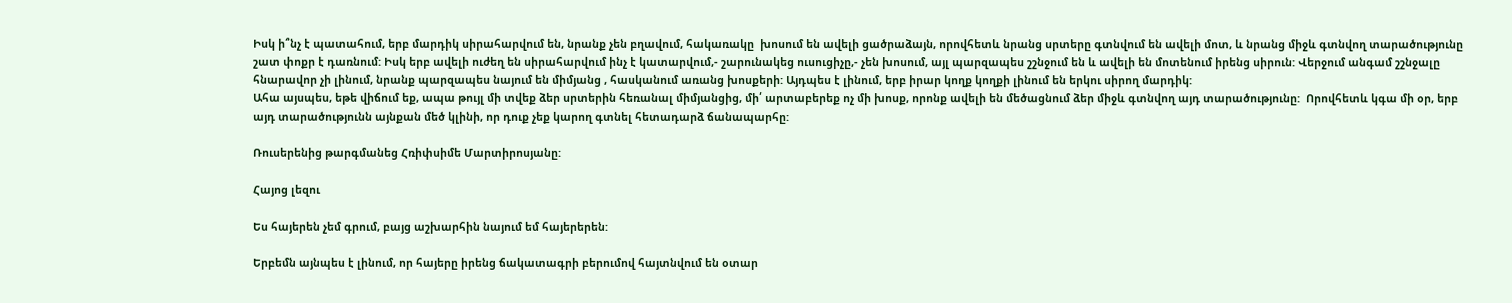Իսկ ի՞նչ է պատահում, երբ մարդիկ սիրահարվում են, նրանք չեն բղավում, հակառակը  խոսում են ավելի ցածրաձայն, որովհետև նրանց սրտերը գտնվում են ավելի մոտ, և նրանց միջև գտնվող տարածությունը շատ փոքր է դառնում: Իսկ երբ ավելի ուժեղ են սիրահարվում ինչ է կատարվում,- շարունակեց ուսուցիչը,- չեն խոսում, այլ պարզապես շշնջում են և ավելի են մոտենում իրենց սիրուն: Վերջում անգամ շշնջալը հնարավոր չի լինում, նրանք պարզապես նայում են միմյանց , հասկանում առանց խոսքերի: Այդպես է լինում, երբ իրար կողք կողքի լինում են երկու սիրող մարդիկ:
Ահա այսպես, եթե վիճում եք, ապա թույլ մի տվեք ձեր սրտերին հեռանալ միմյանցից, մի՛ արտաբերեք ոչ մի խոսք, որոնք ավելի են մեծացնում ձեր միջև գտնվող այդ տարածությունը:  Որովհետև կգա մի օր, երբ այդ տարածությունն այնքան մեծ կլինի, որ դուք չեք կարող գտնել հետադարձ ճանապարհը:

Ռուսերենից թարգմանեց Հռիփսիմե Մարտիրոսյանը:

Հայոց լեզու

Ես հայերեն չեմ գրում, բայց աշխարհին նայում եմ հայերերեն:

Երբեմն այնպես է լինում, որ հայերը իրենց ճակատագրի բերումով հայտնվում են օտար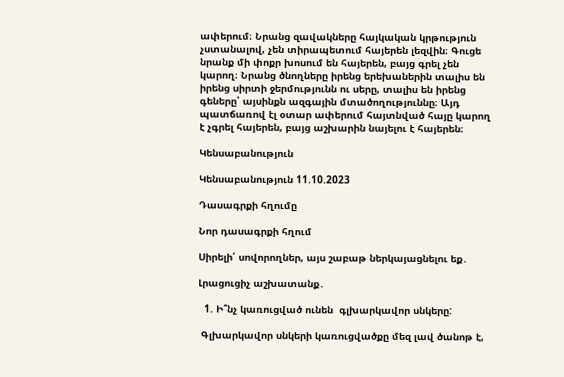ափերում։ Նրանց զավակները հայկական կրթություն չստանալով, չեն տիրապետում հայերեն լեզվին։ Գուցե նրանք մի փոքր խոսում են հայերեն, բայց գրել չեն կարող։ Նրանց ծնողները իրենց երեխաներին տալիս են իրենց սիրտի ջերմությունն ու սերը, տալիս են իրենց գեները՝ այսինքն ազգային մտածողություննը։ Այդ պատճառով էլ օտար ափերում հայտնված հայը կարող է չգրել հայերեն, բայց աշխարին նայելու է հայերեն։

Կենսաբանություն

Կենսաբանություն 11.10.2023

Դասագրքի հղումը

Նոր դասագրքի հղում

Սիրելի՛ սովորողներ, այս շաբաթ ներկայացնելու եք․

Լրացուցիչ աշխատանք․

  1. Ի՞նչ կառուցված ունեն  գլխարկավոր սնկերը:

 Գլխարկավոր սնկերի կառուցվածքը մեզ լավ ծանոթ է,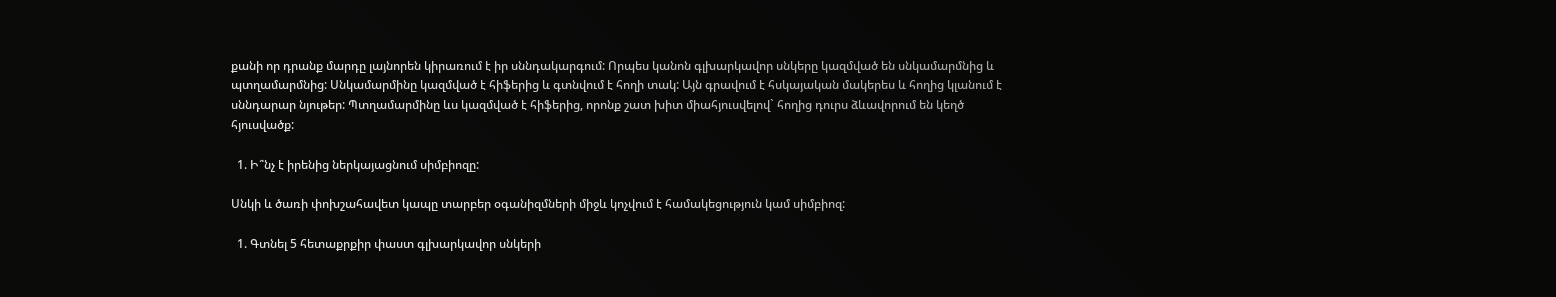քանի որ դրանք մարդը լայնորեն կիրառում է իր սննդակարգում: Որպես կանոն գլխարկավոր սնկերը կազմված են սնկամարմնից և պտղամարմնից: Սնկամարմինը կազմված է հիֆերից և գտնվում է հողի տակ: Այն գրավում է հսկայական մակերես և հողից կլանում է սննդարար նյութեր: Պտղամարմինը ևս կազմված է հիֆերից, որոնք շատ խիտ միահյուսվելով` հողից դուրս ձևավորում են կեղծ հյուսվածք:

  1. Ի՞նչ է իրենից ներկայացնում սիմբիոզը:

Սնկի և ծառի փոխշահավետ կապը տարբեր օգանիզմների միջև կոչվում է համակեցություն կամ սիմբիոզ:

  1. Գտնել 5 հետաքրքիր փաստ գլխարկավոր սնկերի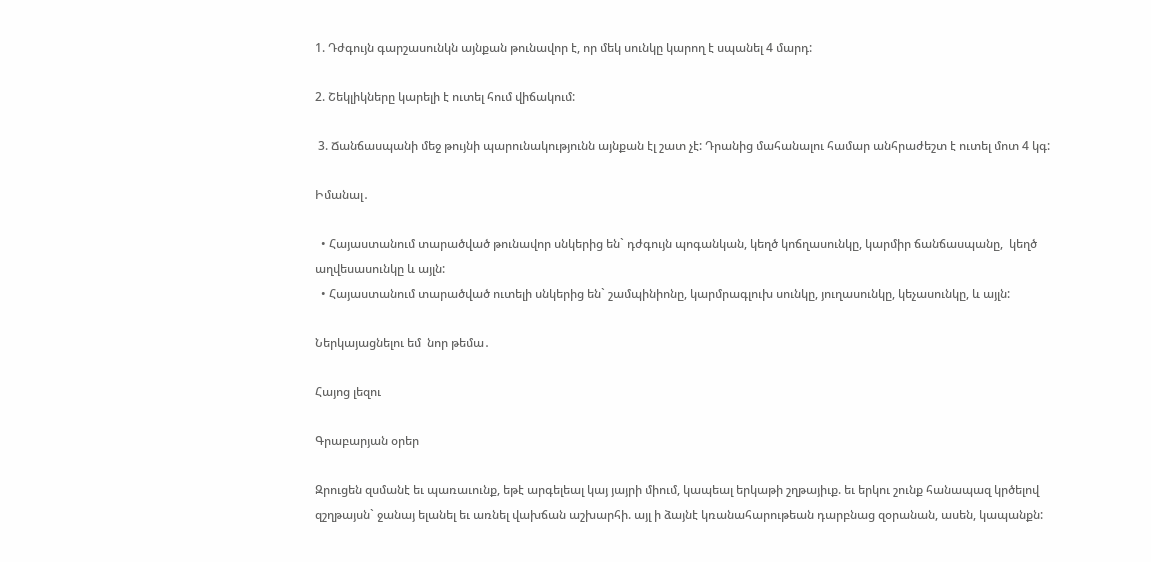1. Դժգույն գարշասունկն այնքան թունավոր է, որ մեկ սունկը կարող է սպանել 4 մարդ:

2. Շեկլիկները կարելի է ուտել հում վիճակում:

 3. Ճանճասպանի մեջ թույնի պարունակությունն այնքան էլ շատ չէ: Դրանից մահանալու համար անհրաժեշտ է ուտել մոտ 4 կգ:

Իմանալ․

  • Հայաստանում տարածված թունավոր սնկերից են` դժգույն պոգանկան, կեղծ կոճղասունկը, կարմիր ճանճասպանը,  կեղծ աղվեսասունկը և այլն:
  • Հայաստանում տարածված ուտելի սնկերից են` շամպինիոնը, կարմրագլուխ սունկը, յուղասունկը, կեչասունկը, և այլն:

Ներկայացնելու եմ  նոր թեմա․

Հայոց լեզու

Գրաբարյան օրեր

Զրուցեն զսմանէ եւ պառաւունք, եթէ արգելեալ կայ յայրի միում, կապեալ երկաթի շղթայիւք. եւ երկու շունք հանապազ կրծելով զշղթայսն` ջանայ ելանել եւ առնել վախճան աշխարհի. այլ ի ձայնէ կռանահարութեան դարբնաց զօրանան, ասեն, կապանքն: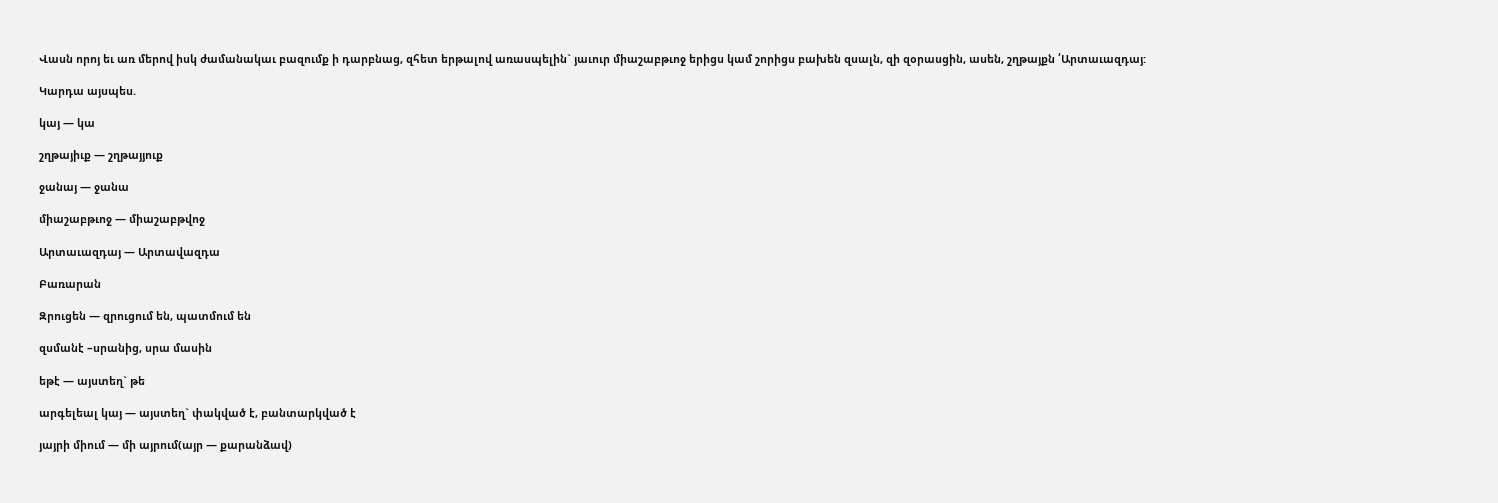Վասն որոյ եւ առ մերով իսկ ժամանակաւ բազումք ի դարբնաց, զհետ երթալով առասպելին` յաւուր միաշաբթւոջ երիցս կամ շորիցս բախեն զսալն, զի զօրասցին, ասեն, շղթայքն ՛Արտաւազդայ:

Կարդա այսպես.

կայ — կա

շղթայիւք — շղթայյուք

ջանայ — ջանա

միաշաբթւոջ — միաշաբթվոջ

Արտաւազդայ — Արտավազդա

Բառարան

Զրուցեն — զրուցում են, պատմում են

զսմանէ –սրանից, սրա մասին

եթէ — այստեղ` թե

արգելեալ կայ — այստեղ` փակված է, բանտարկված է

յայրի միում — մի այրում(այր — քարանձավ)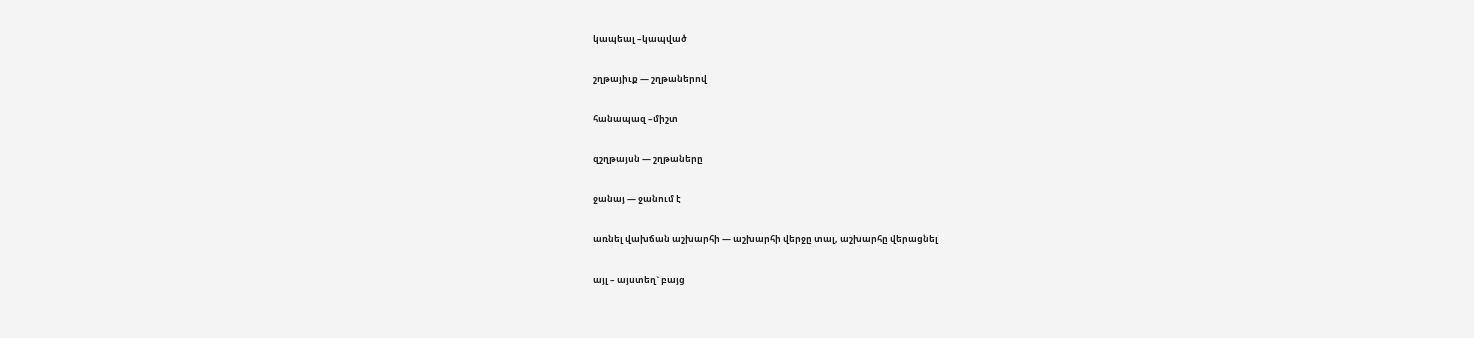կապեալ –կապված

շղթայիւք — շղթաներով

հանապազ –միշտ

զշղթայսն — շղթաները

ջանայ — ջանում է

առնել վախճան աշխարհի — աշխարհի վերջը տալ, աշխարհը վերացնել

այլ – այստեղ` բայց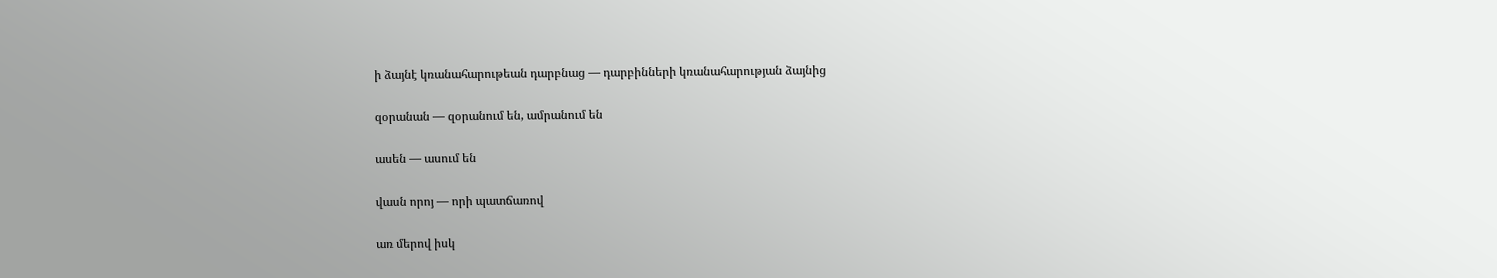ի ձայնէ կռանահարութեան դարբնաց — դարբինների կռանահարության ձայնից

զօրանան — զօրանում են, ամրանում են

ասեն — ասում են

վասն որոյ — որի պատճառով

առ մերով իսկ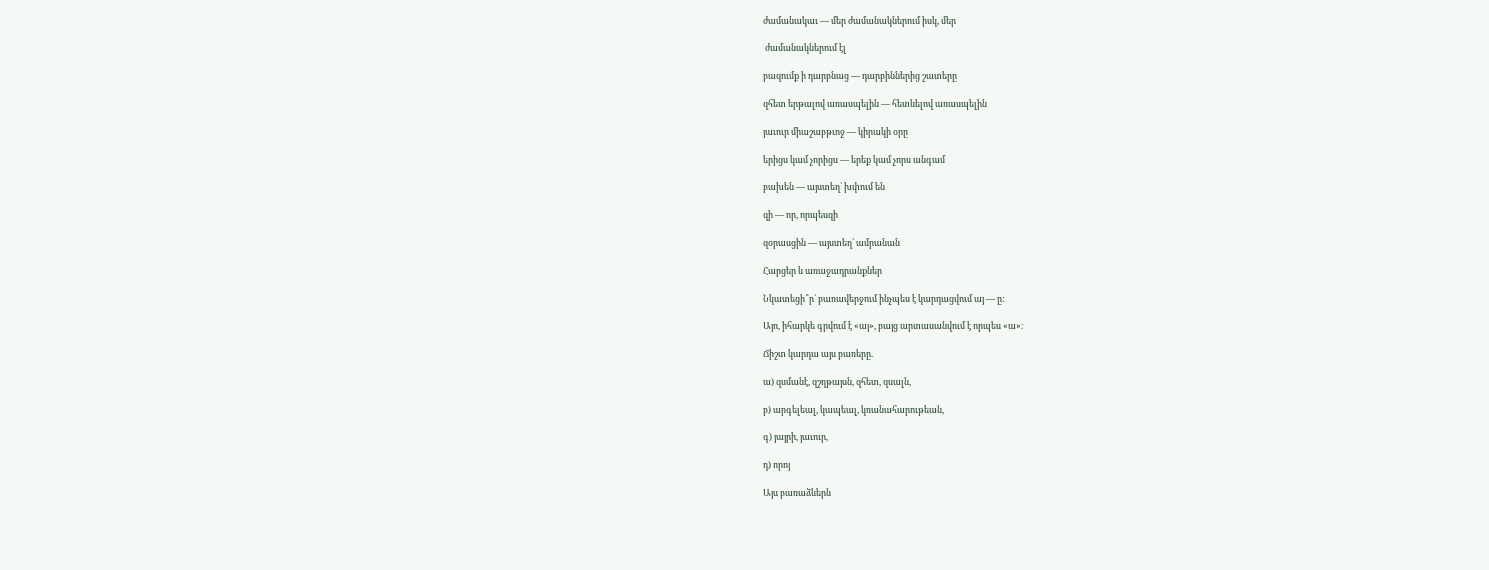ժամանակաւ — մեր ժամանակներում իսկ, մեր

 ժամանակներում էլ

բազումք ի դարբնաց — դարբիններից շատերը

զհետ երթալով առասպելին — հետևելով առասպելին

յաւուր միաշաբթւոջ — կիրակի օրը

երիցս կամ չորիցս — երեք կամ չորս անգամ

բախեն — այստեղ` խփում են

զի — որ, որպեսզի

զօրասցին — այստեղ` ամրանան

Հարցեր և առաջադրանքներ

Նկատեցի՞ր` բառավերջում ինչպես է կարդացվում այ — ը:

Այո, իհարկե գրվում է «այ», բայց արտասանվում է որպես «ա»։

Ճիշտ կարդա այս բառերը.

ա) զսմանէ, զշղթայսն, զհետ, զսալն,

բ) արգելեալ, կապեալ, կռանահարութեան,

գ) յայրի, յաւուր,

դ) որոյ

Այս բառաձևերն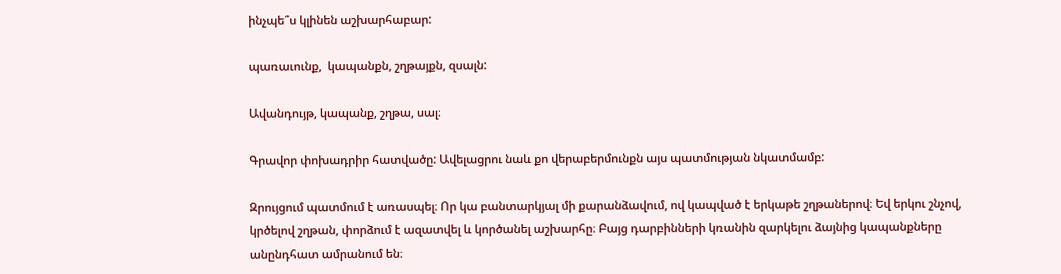ինչպե՞ս կլինեն աշխարհաբար:

պառաւունք,  կապանքն, շղթայքն, զսալն:

Ավանդույթ, կապանք, շղթա, սալ։

Գրավոր փոխադրիր հատվածը: Ավելացրու նաև քո վերաբերմունքն այս պատմության նկատմամբ:

Զրույցում պատմում է առասպել։ Որ կա բանտարկյալ մի քարանձավում, ով կապված է երկաթե շղթաներով։ Եվ երկու շնչով, կրծելով շղթան, փորձում է ազատվել և կործանել աշխարհը։ Բայց դարբինների կռանին զարկելու ձայնից կապանքները անընդհատ ամրանում են։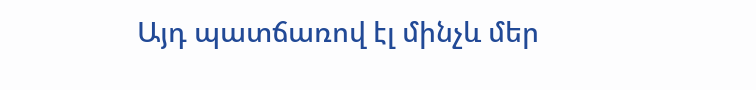Այդ պատճառով էլ մինչև մեր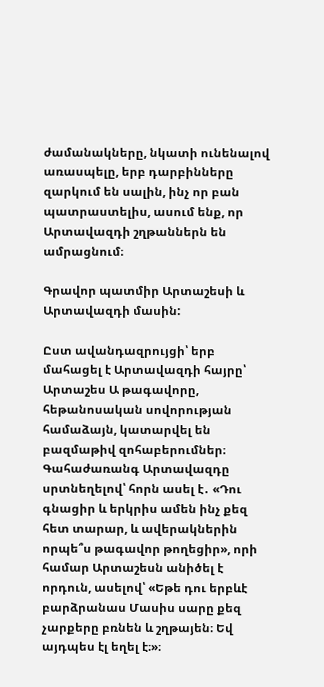ժամանակները, նկատի ունենալով առասպելը, երբ դարբինները զարկում են սալին, ինչ որ բան պատրաստելիս, ասում ենք, որ Արտավազդի շղթաններն են ամրացնում։

Գրավոր պատմիր Արտաշեսի և Արտավազդի մասին:

Ըստ ավանդազրույցի՝ երբ մահացել է Արտավազդի հայրը՝ Արտաշես Ա թագավորը, հեթանոսական սովորության համաձայն, կատարվել են բազմաթիվ զոհաբերումներ։ Գահաժառանգ Արտավազդը սրտնեղելով՝ հորն ասել է․ «Դու գնացիր և երկրիս ամեն ինչ քեզ հետ տարար, և ավերակներին որպե՞ս թագավոր թողեցիր», որի համար Արտաշեսն անիծել է որդուն, ասելով՝ «Եթե դու երբևէ բարձրանաս Մասիս սարը քեզ չարքերը բռնեն և շղթայեն։ Եվ այդպես էլ եղել է։»։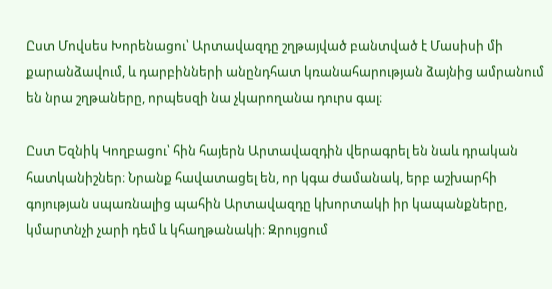Ըստ Մովսես Խորենացու՝ Արտավազդը շղթայված բանտված է Մասիսի մի քարանձավում, և դարբինների անընդհատ կռանահարության ձայնից ամրանում են նրա շղթաները, որպեսզի նա չկարողանա դուրս գալ։

Ըստ Եզնիկ Կողբացու՝ հին հայերն Արտավազդին վերագրել են նաև դրական հատկանիշներ։ Նրանք հավատացել են, որ կգա ժամանակ, երբ աշխարհի գոյության սպառնալից պահին Արտավազդը կխորտակի իր կապանքները, կմարտնչի չարի դեմ և կհաղթանակի։ Զրույցում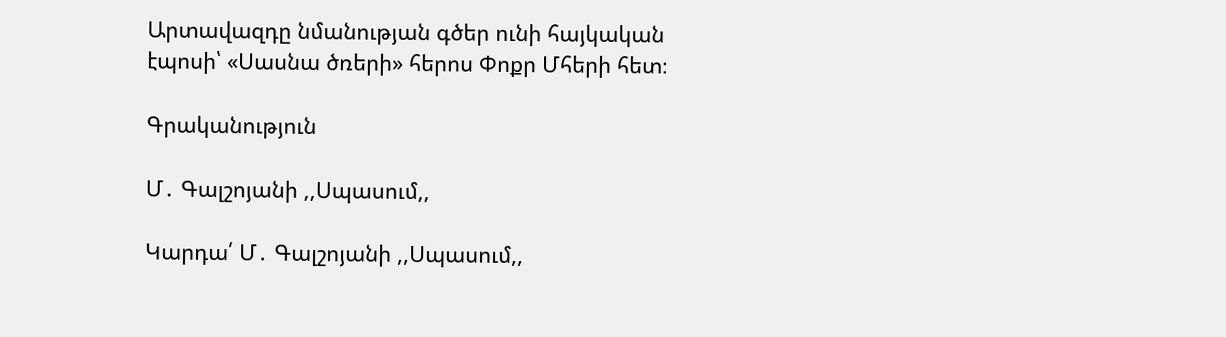Արտավազդը նմանության գծեր ունի հայկական էպոսի՝ «Սասնա ծռերի» հերոս Փոքր Մհերի հետ։

Գրականություն

Մ․ Գալշոյանի ,,Սպասում,,

Կարդա՛ Մ․ Գալշոյանի ,,Սպասում,,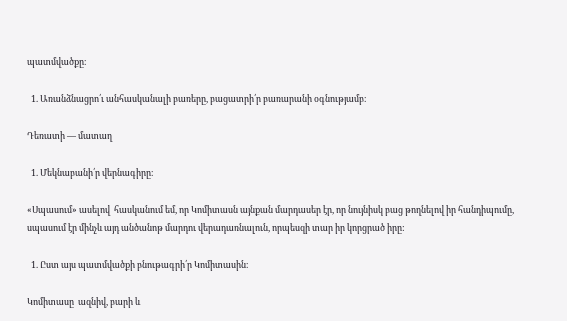պատմվածքը։

  1. Առանձնացրո՛ւ անհասկանալի բառերը, բացատրի՛ր բառարանի օգնությամբ։

Դեռատի — մատաղ

  1. Մեկնաբանի՛ր վերնագիրը։

«Սպասում» ասելով  հասկանում եմ, որ Կոմիտասն այնքան մարդասեր էր, որ նույնիսկ բաց թողնելով իր հանդիպումը, սպասում էր մինչև այդ անծանոթ մարդու վերադառնալուն, որպեսզի տար իր կորցրած իրը:

  1. Ըստ այս պատմվածքի բնութագրի՛ր Կոմիտասին։

Կոմիտասը  ազնիվ, բարի և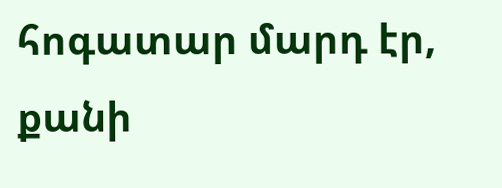հոգատար մարդ էր,  քանի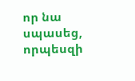որ նա  սպասեց, որպեսզի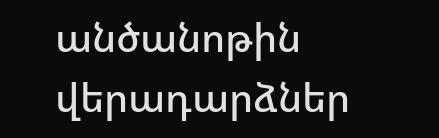անծանոթին վերադարձներ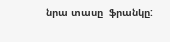նրա տասը  ֆրանկը: